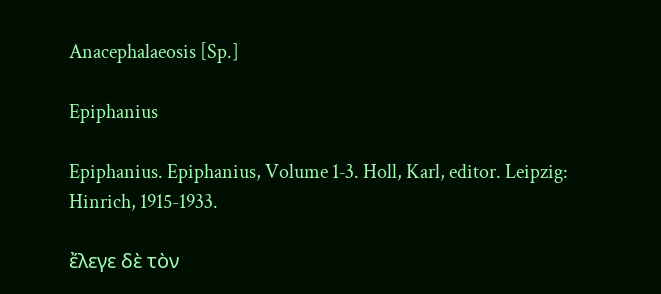Anacephalaeosis [Sp.]

Epiphanius

Epiphanius. Epiphanius, Volume 1‑3. Holl, Karl, editor. Leipzig: Hinrich, 1915-1933.

ἔλεγε δὲ τὸν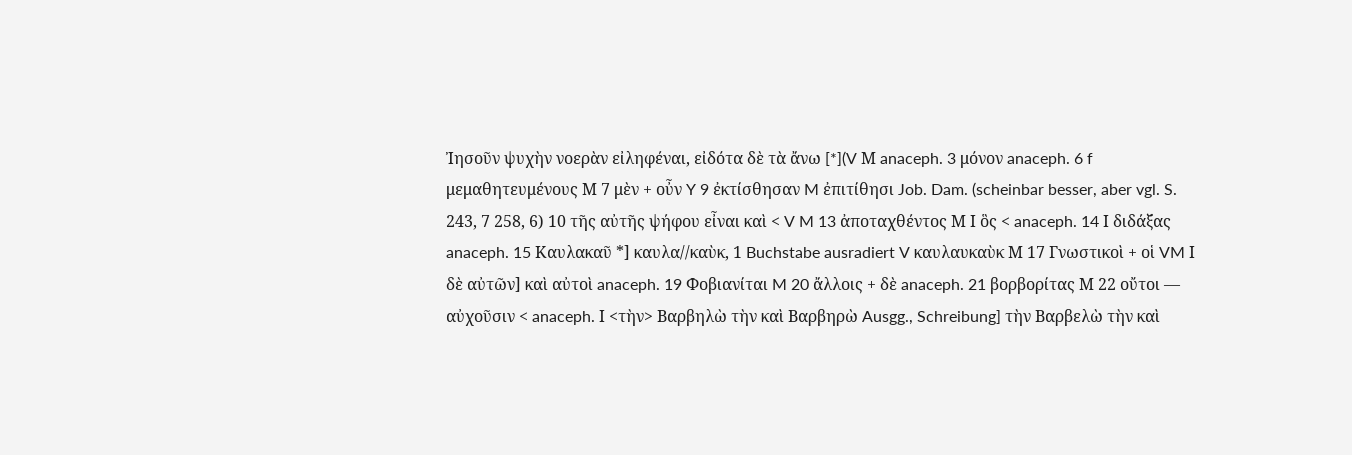Ἰησοῦν ψυχὴν νοερὰν εἰληφέναι, εἰδότα δὲ τὰ ἄνω [*](V Μ anaceph. 3 μόνον anaceph. 6 f μεμαθητευμένους Μ 7 μὲν + οὖν Y 9 ἐκτίσθησαν M ἐπιτίθησι Job. Dam. (scheinbar besser, aber vgl. S. 243, 7 258, 6) 10 τῆς αὐτῆς ψήφου εἶναι καὶ < V M 13 ἀποταχθέντος Μ Ι ὃς < anaceph. 14 Ι διδάξας anaceph. 15 Καυλακαῦ *] καυλα//καὺκ, 1 Buchstabe ausradiert V καυλαυκαὺκ Μ 17 Γνωστικοὶ + οἱ VM Ι δὲ αὐτῶν] καὶ αὐτοὶ anaceph. 19 Φοβιανίται M 20 ἄλλοις + δὲ anaceph. 21 βορβορίτας Μ 22 οὔτοι — αὐχοῦσιν < anaceph. Ι <τὴν> Βαρβηλὼ τὴν καὶ Βαρβηρὼ Ausgg., Schreibung] τὴν Βαρβελὼ τὴν καὶ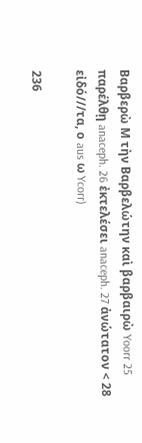Βαρβερὼ Μ τὴν Βαρβελώτην καὶ βαρβαιρὼ Yoorr 25 παρέλθῃ anaceph. 26 ἐκτελέσει anaceph. 27 ἀνώτατον < 28 εἰδό///τα, ο aus ω Ycorr)

236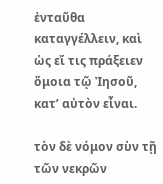ἐνταῦθα καταγγέλλειν, καὶ ὡς εἴ τις πράξειεν ὅμοια τῷ Ἰησοῦ, κατ’ αὐτὸν εἶναι.

τὸν δὲ νόμον σὺν τῇ τῶν νεκρῶν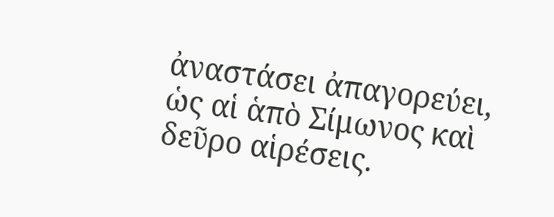ἀναστάσει ἀπαγορεύει, ὡς αἱ ἁπὸ Σίμωνος καὶ δεῦρο αἱρέσεις.